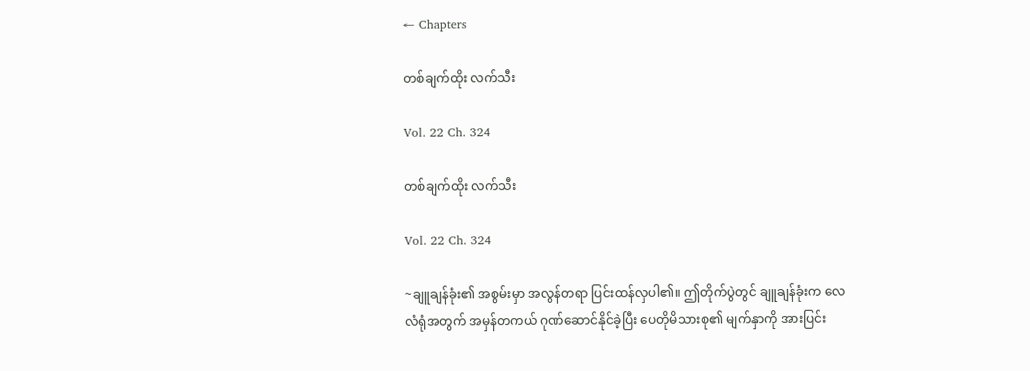← Chapters

တစ်ချက်ထိုး လက်သီး

Vol. 22 Ch. 324

တစ်ချက်ထိုး လက်သီး

Vol. 22 Ch. 324

~ချူချန်ခုံး၏ အစွမ်းမှာ အလွန်တရာ ပြင်းထန်လှပါ၏။ ဤတိုက်ပွဲတွင် ချူချန်ခုံးက လေလံရုံအတွက် အမှန်တကယ် ဂုဏ်ဆောင်နိုင်ခဲ့ပြီး ပေတိုမိသားစု၏ မျက်နှာကို အားပြင်း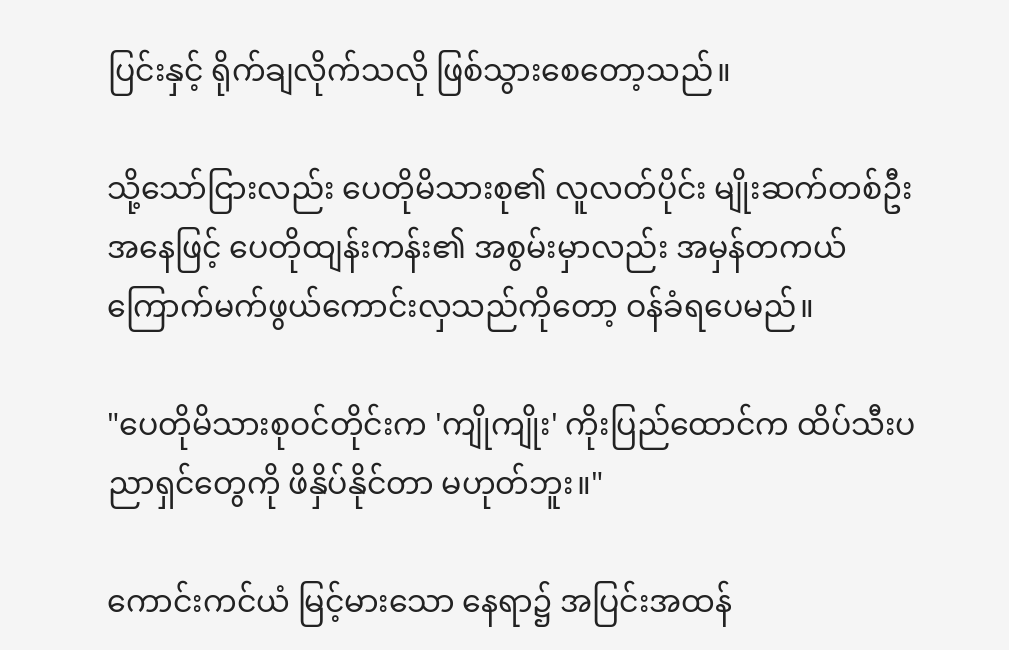ပြင်းနှင့် ရိုက်ချလိုက်သလို ဖြစ်သွားစေတော့သည်။

သို့သော်ငြားလည်း ပေတိုမိသားစု၏ လူလတ်ပိုင်း မျိုးဆက်တစ်ဦးအနေဖြင့် ပေတိုထျန်းကန်း၏ အစွမ်းမှာလည်း အမှန်တကယ် ကြောက်မက်ဖွယ်ကောင်းလှသည်ကိုတော့ ဝန်ခံရပေမည်။

"ပေတိုမိသားစုဝင်တိုင်းက 'ကျိုကျိုး' ကိုးပြည်ထောင်က ထိပ်သီးပညာရှင်တွေကို ဖိနှိပ်နိုင်တာ မဟုတ်ဘူး။"

ကောင်းကင်ယံ မြင့်မားသော နေရာ၌ အပြင်းအထန်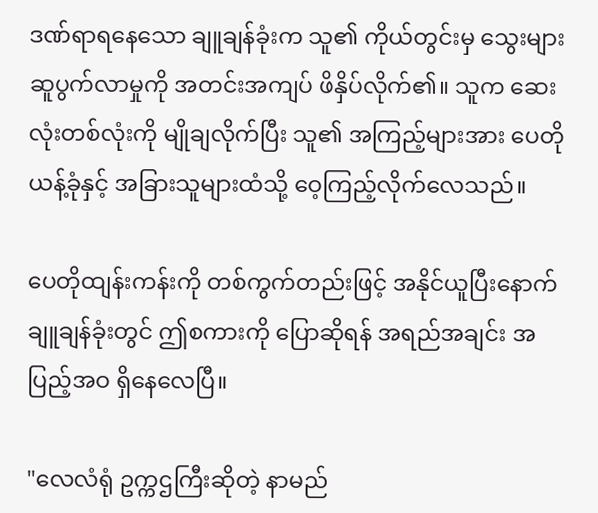ဒဏ်ရာရနေသော ချူချန်ခုံးက သူ၏ ကိုယ်တွင်းမှ သွေးများ ဆူပွက်လာမှုကို အတင်းအကျပ် ဖိနှိပ်လိုက်၏။ သူက ဆေးလုံးတစ်လုံးကို မျိုချလိုက်ပြီး သူ၏ အကြည့်များအား ပေတိုယန့်ခုံနှင့် အခြားသူများထံသို့ ဝေ့ကြည့်လိုက်လေသည်။

ပေတိုထျန်းကန်းကို တစ်ကွက်တည်းဖြင့် အနိုင်ယူပြီးနောက် ချူချန်ခုံးတွင် ဤစကားကို ပြောဆိုရန် အရည်အချင်း အပြည့်အဝ ရှိနေလေပြီ။

"လေလံရုံ ဥက္ကဌကြီးဆိုတဲ့ နာမည်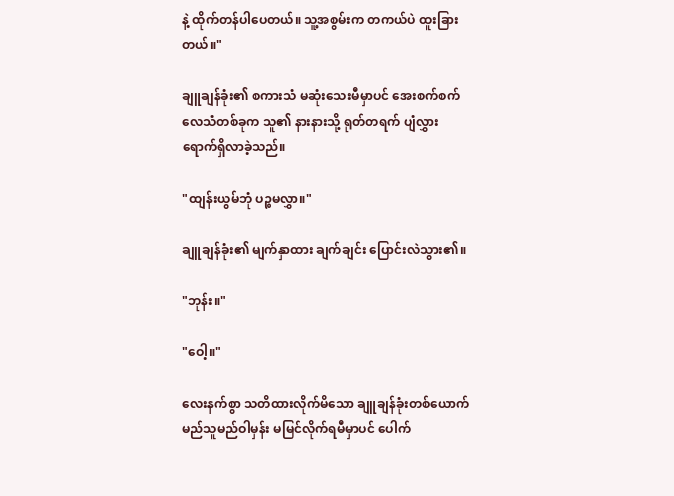နဲ့ ထိုက်တန်ပါပေတယ်။ သူ့အစွမ်းက တကယ်ပဲ ထူးခြားတယ်။"

ချူချန်ခုံး၏ စကားသံ မဆုံးသေးမီမှာပင် အေးစက်စက် လေသံတစ်ခုက သူ၏ နားနားသို့ ရုတ်တရက် ပျံလွှား ရောက်ရှိလာခဲ့သည်။

"ထျန်းယွမ်ဘုံ ပဉ္စမလွှာ။"

ချူချန်ခုံး၏ မျက်နှာထား ချက်ချင်း ပြောင်းလဲသွား၏။

"ဘုန်း။"

"ဝေါ့။"

လေးနက်စွာ သတိထားလိုက်မိသော ချူချန်ခုံးတစ်ယောက် မည်သူမည်ဝါမှန်း မမြင်လိုက်ရမီမှာပင် ပေါက်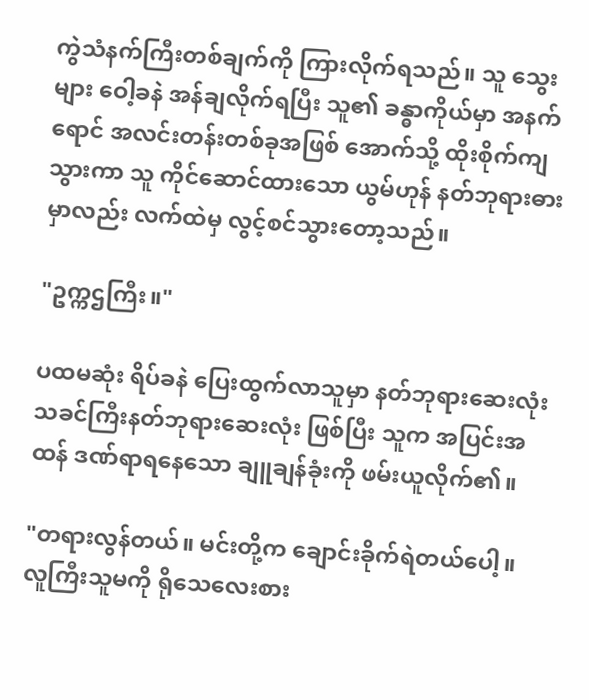ကွဲသံနက်ကြီးတစ်ချက်ကို ကြားလိုက်ရသည်။ သူ သွေးများ ဝေါ့ခနဲ အန်ချလိုက်ရပြီး သူ၏ ခန္ဓာကိုယ်မှာ အနက်ရောင် အလင်းတန်းတစ်ခုအဖြစ် အောက်သို့ ထိုးစိုက်ကျသွားကာ သူ ကိုင်ဆောင်ထားသော ယွမ်ဟုန် နတ်ဘုရားဓားမှာလည်း လက်ထဲမှ လွင့်စင်သွားတော့သည်။

"ဥက္ကဌကြီး။"

ပထမဆုံး ရိပ်ခနဲ ပြေးထွက်လာသူမှာ နတ်ဘုရားဆေးလုံးသခင်ကြီးနတ်ဘုရားဆေးလုံး ဖြစ်ပြီး သူက အပြင်းအထန် ဒဏ်ရာရနေသော ချူချန်ခုံးကို ဖမ်းယူလိုက်၏။

"တရားလွန်တယ်။ မင်းတို့က ချောင်းခိုက်ရဲတယ်ပေါ့။ လူကြီးသူမကို ရိုသေလေးစား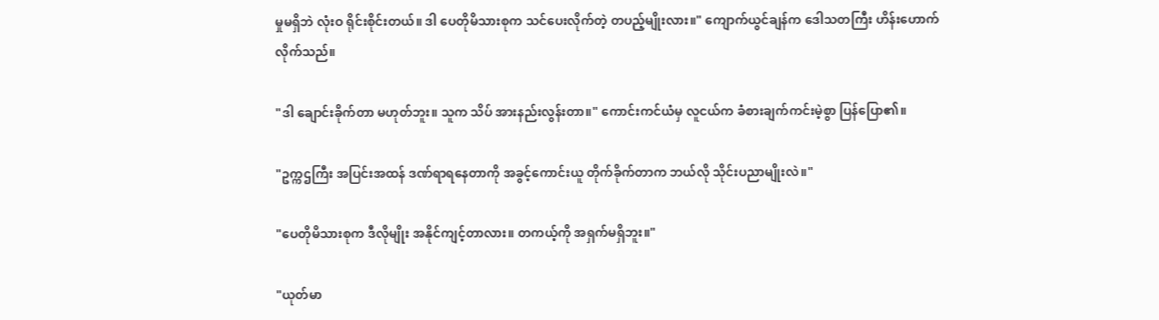မှုမရှိဘဲ လုံးဝ ရိုင်းစိုင်းတယ်။ ဒါ ပေတိုမိသားစုက သင်ပေးလိုက်တဲ့ တပည့်မျိုးလား။" ကျောက်ယွင်ချန်က ဒေါသတကြီး ဟိန်းဟောက်လိုက်သည်။

"ဒါ ချောင်းခိုက်တာ မဟုတ်ဘူး။ သူက သိပ် အားနည်းလွန်းတာ။" ကောင်းကင်ယံမှ လူငယ်က ခံစားချက်ကင်းမဲ့စွာ ပြန်ပြော၏။

"ဥက္ကဌကြီး အပြင်းအထန် ဒဏ်ရာရနေတာကို အခွင့်ကောင်းယူ တိုက်ခိုက်တာက ဘယ်လို သိုင်းပညာမျိုးလဲ။"

"ပေတိုမိသားစုက ဒီလိုမျိုး အနိုင်ကျင့်တာလား။ တကယ့်ကို အရှက်မရှိဘူး။"

"ယုတ်မာ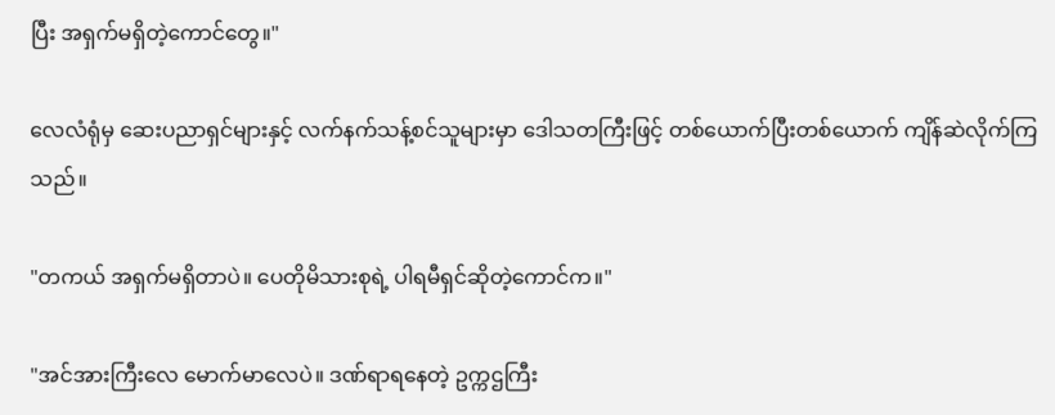ပြီး အရှက်မရှိတဲ့ကောင်တွေ။"

လေလံရုံမှ ဆေးပညာရှင်များနှင့် လက်နက်သန့်စင်သူများမှာ ဒေါသတကြီးဖြင့် တစ်ယောက်ပြီးတစ်ယောက် ကျိန်ဆဲလိုက်ကြသည်။

"တကယ် အရှက်မရှိတာပဲ။ ပေတိုမိသားစုရဲ့ ပါရမီရှင်ဆိုတဲ့ကောင်က။"

"အင်အားကြီးလေ မောက်မာလေပဲ။ ဒဏ်ရာရနေတဲ့ ဥက္ကဌကြီး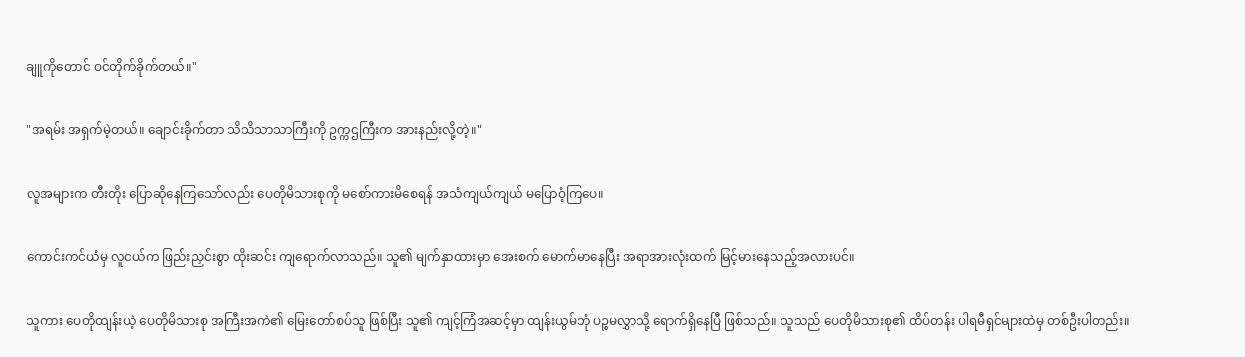ချူကိုတောင် ဝင်တိုက်ခိုက်တယ်။"

"အရမ်း အရှက်မဲ့တယ်။ ချောင်းခိုက်တာ သိသိသာသာကြီးကို ဥက္ကဌကြီးက အားနည်းလို့တဲ့။"

လူအများက တီးတိုး ပြောဆိုနေကြသော်လည်း ပေတိုမိသားစုကို မစော်ကားမိစေရန် အသံကျယ်ကျယ် မပြောဝံ့ကြပေ။

ကောင်းကင်ယံမှ လူငယ်က ဖြည်းညှင်းစွာ ထိုးဆင်း ကျရောက်လာသည်။ သူ၏ မျက်နှာထားမှာ အေးစက် မောက်မာနေပြီး အရာအားလုံးထက် မြင့်မားနေသည့်အလားပင်။

သူကား ပေတိုထျန်းယဲ့ ပေတိုမိသားစု အကြီးအကဲ၏ မြေးတော်စပ်သူ ဖြစ်ပြီး သူ၏ ကျင့်ကြံအဆင့်မှာ ထျန်းယွမ်ဘုံ ပဉ္စမလွှာသို့ ရောက်ရှိနေပြီ ဖြစ်သည်။ သူသည် ပေတိုမိသားစု၏ ထိပ်တန်း ပါရမီရှင်များထဲမှ တစ်ဦးပါတည်း။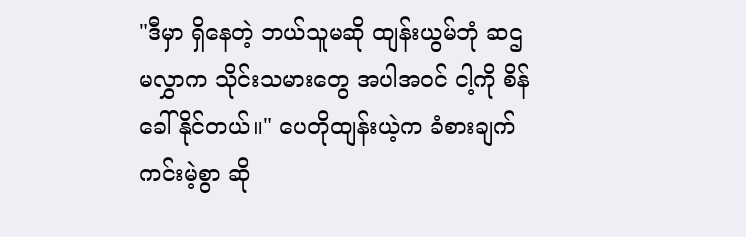"ဒီမှာ ရှိနေတဲ့ ဘယ်သူမဆို ထျန်းယွမ်ဘုံ ဆဌမလွှာက သိုင်းသမားတွေ အပါအဝင် ငါ့ကို စိန်ခေါ်နိုင်တယ်။" ပေတိုထျန်းယဲ့က ခံစားချက်ကင်းမဲ့စွာ ဆို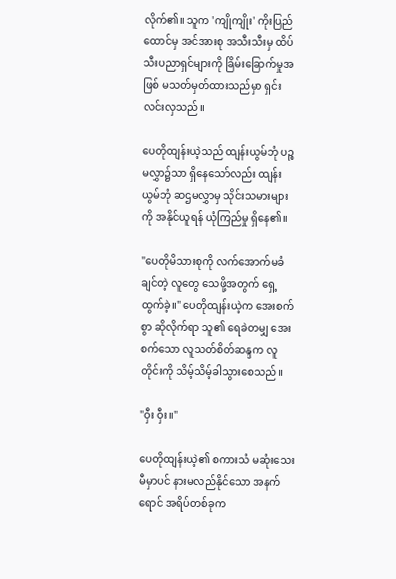လိုက်၏။ သူက 'ကျိုကျိုး' ကိုးပြည်ထောင်မှ အင်အားစု အသီးသီးမှ ထိပ်သီးပညာရှင်များကို ခြိမ်းခြောက်မှုအဖြစ် မသတ်မှတ်ထားသည်မှာ ရှင်းလင်းလှသည်။

ပေတိုထျန်းယဲ့သည် ထျန်းယွမ်ဘုံ ပဉ္စမလွှာ၌သာ ရှိနေသော်လည်း ထျန်းယွမ်ဘုံ ဆဌမလွှာမှ သိုင်းသမားများကို အနိုင်ယူရန် ယုံကြည်မှု ရှိနေ၏။

"ပေတိုမိသားစုကို လက်အောက်မခံချင်တဲ့ လူတွေ သေဖို့အတွက် ရှေ့ထွက်ခဲ့။" ပေတိုထျန်းယဲ့က အေးစက်စွာ ဆိုလိုက်ရာ သူ၏ ရေခဲတမျှ အေးစက်သော လူသတ်စိတ်ဆန္ဒက လူတိုင်းကို သိမ့်သိမ့်ခါသွားစေသည်။

"ဝှီး ဝှီး။"

ပေတိုထျန်းယဲ့၏ စကားသံ မဆုံးသေးမီမှာပင် နားမလည်နိုင်သော အနက်ရောင် အရိပ်တစ်ခုက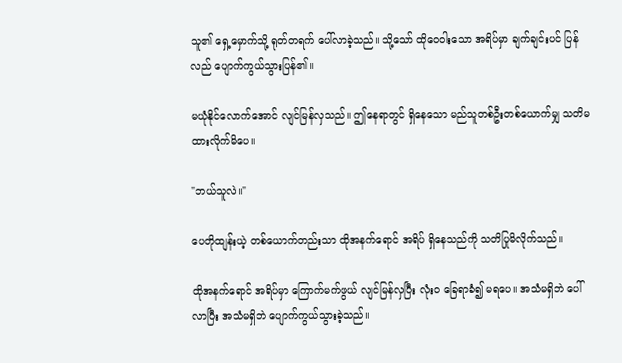သူ၏ ရှေ့မှောက်သို့ ရုတ်တရက် ပေါ်လာခဲ့သည်။ သို့သော် ထိုဝေဝါးသော အရိပ်မှာ ချက်ချင်းပင် ပြန်လည် ပျောက်ကွယ်သွားပြန်၏။

မယုံနိုင်လောက်အောင် လျင်မြန်လှသည်။ ဤနေရာတွင် ရှိနေသော မည်သူတစ်ဦးတစ်ယောက်မျှ သတိမထားလိုက်မိပေ။

"ဘယ်သူလဲ။"

ပေတိုထျန်းယဲ့ တစ်ယောက်တည်းသာ ထိုအနက်ရောင် အရိပ် ရှိနေသည်ကို သတိပြုမိလိုက်သည်။

ထိုအနက်ရောင် အရိပ်မှာ ကြောက်မက်ဖွယ် လျင်မြန်လှပြီး လုံးဝ ခြေရာခံ၍ မရပေ။ အသံမရှိဘဲ ပေါ်လာပြီး အသံမရှိဘဲ ပျောက်ကွယ်သွားခဲ့သည်။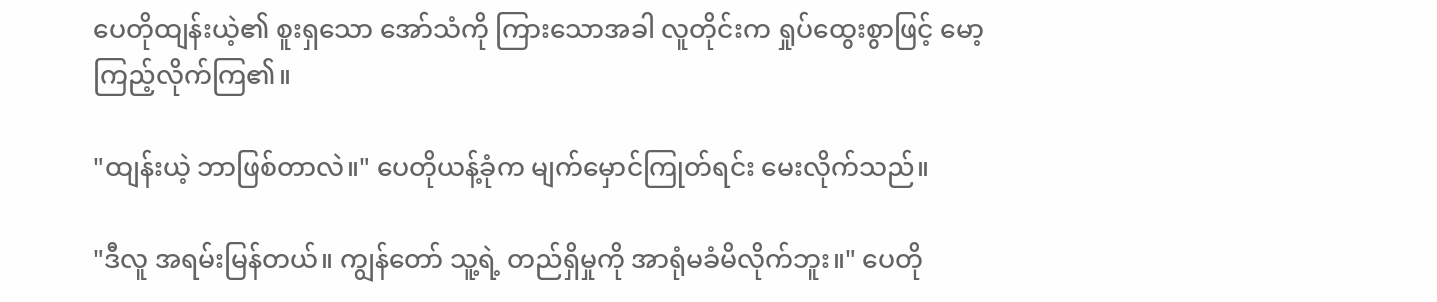ပေတိုထျန်းယဲ့၏ စူးရှသော အော်သံကို ကြားသောအခါ လူတိုင်းက ရှုပ်ထွေးစွာဖြင့် မော့ကြည့်လိုက်ကြ၏။

"ထျန်းယဲ့ ဘာဖြစ်တာလဲ။" ပေတိုယန့်ခုံက မျက်မှောင်ကြုတ်ရင်း မေးလိုက်သည်။

"ဒီလူ အရမ်းမြန်တယ်။ ကျွန်တော် သူ့ရဲ့ တည်ရှိမှုကို အာရုံမခံမိလိုက်ဘူး။" ပေတို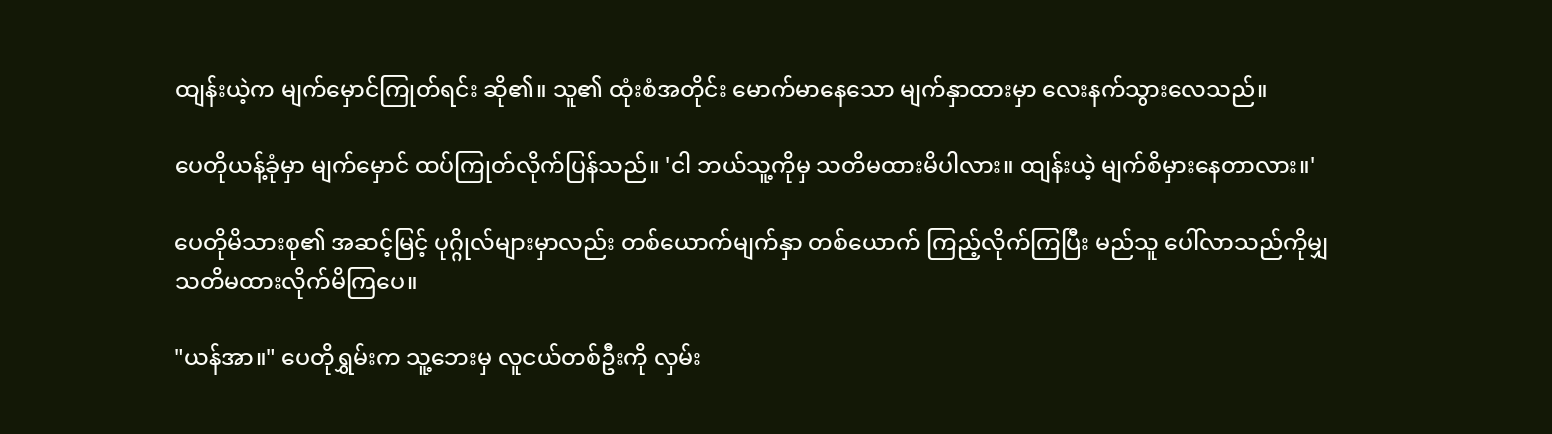ထျန်းယဲ့က မျက်မှောင်ကြုတ်ရင်း ဆို၏။ သူ၏ ထုံးစံအတိုင်း မောက်မာနေသော မျက်နှာထားမှာ လေးနက်သွားလေသည်။

ပေတိုယန့်ခုံမှာ မျက်မှောင် ထပ်ကြုတ်လိုက်ပြန်သည်။ 'ငါ ဘယ်သူ့ကိုမှ သတိမထားမိပါလား။ ထျန်းယဲ့ မျက်စိမှားနေတာလား။'

ပေတိုမိသားစု၏ အဆင့်မြင့် ပုဂ္ဂိုလ်များမှာလည်း တစ်ယောက်မျက်နှာ တစ်ယောက် ကြည့်လိုက်ကြပြီး မည်သူ ပေါ်လာသည်ကိုမျှ သတိမထားလိုက်မိကြပေ။

"ယန်အာ။" ပေတိုရွှမ်းက သူ့ဘေးမှ လူငယ်တစ်ဦးကို လှမ်း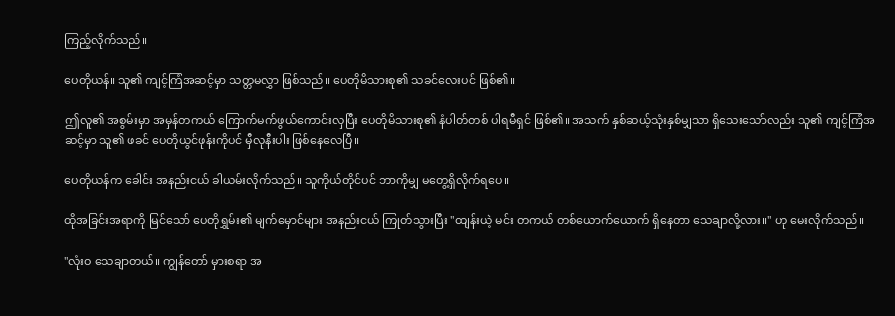ကြည့်လိုက်သည်။

ပေတိုယန်။ သူ၏ ကျင့်ကြံအဆင့်မှာ သတ္တမလွှာ ဖြစ်သည်။ ပေတိုမိသားစု၏ သခင်လေးပင် ဖြစ်၏။

ဤလူ၏ အစွမ်းမှာ အမှန်တကယ် ကြောက်မက်ဖွယ်ကောင်းလှပြီး ပေတိုမိသားစု၏ နံပါတ်တစ် ပါရမီရှင် ဖြစ်၏။ အသက် နှစ်ဆယ့်သုံးနှစ်မျှသာ ရှိသေးသော်လည်း သူ၏ ကျင့်ကြံအဆင့်မှာ သူ၏ ဖခင် ပေတိုယွင်ဖုန်းကိုပင် မှီလုနီးပါး ဖြစ်နေလေပြီ။

ပေတိုယန်က ခေါင်း အနည်းငယ် ခါယမ်းလိုက်သည်။ သူကိုယ်တိုင်ပင် ဘာကိုမျှ မတွေ့ရှိလိုက်ရပေ။

ထိုအခြင်းအရာကို မြင်သော် ပေတိုရွှမ်း၏ မျက်မှောင်များ အနည်းငယ် ကြုတ်သွားပြီး "ထျန်းယဲ့ မင်း တကယ် တစ်ယောက်ယောက် ရှိနေတာ သေချာလို့လား။" ဟု မေးလိုက်သည်။

"လုံးဝ သေချာတယ်။ ကျွန်တော် မှားစရာ အ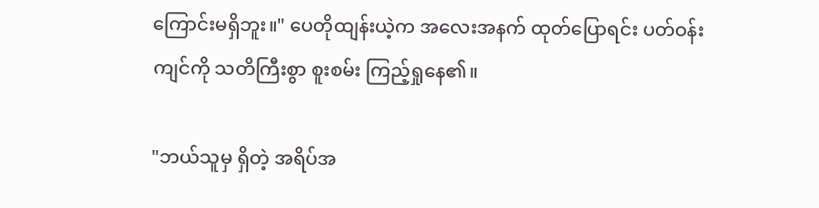ကြောင်းမရှိဘူး။" ပေတိုထျန်းယဲ့က အလေးအနက် ထုတ်ပြောရင်း ပတ်ဝန်းကျင်ကို သတိကြီးစွာ စူးစမ်း ကြည့်ရှုနေ၏။

"ဘယ်သူမှ ရှိတဲ့ အရိပ်အ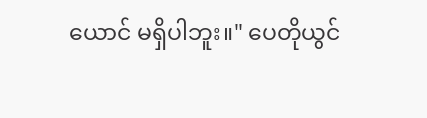ယောင် မရှိပါဘူး။" ပေတိုယွင်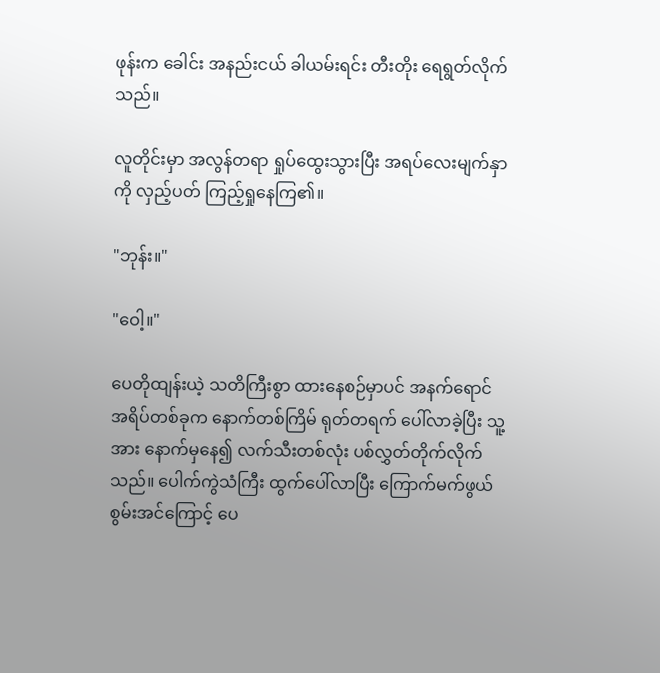ဖုန်းက ခေါင်း အနည်းငယ် ခါယမ်းရင်း တီးတိုး ရေရွတ်လိုက်သည်။

လူတိုင်းမှာ အလွန်တရာ ရှုပ်ထွေးသွားပြီး အရပ်လေးမျက်နှာကို လှည့်ပတ် ကြည့်ရှုနေကြ၏။

"ဘုန်း။"

"ဝေါ့။"

ပေတိုထျန်းယဲ့ သတိကြီးစွာ ထားနေစဉ်မှာပင် အနက်ရောင် အရိပ်တစ်ခုက နောက်တစ်ကြိမ် ရုတ်တရက် ပေါ်လာခဲ့ပြီး သူ့အား နောက်မှနေ၍ လက်သီးတစ်လုံး ပစ်လွှတ်တိုက်လိုက်သည်။ ပေါက်ကွဲသံကြီး ထွက်ပေါ်လာပြီး ကြောက်မက်ဖွယ် စွမ်းအင်ကြောင့် ပေ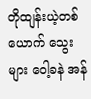တိုထျန်းယဲ့တစ်ယောက် သွေးများ ဝေါ့ခနဲ အန်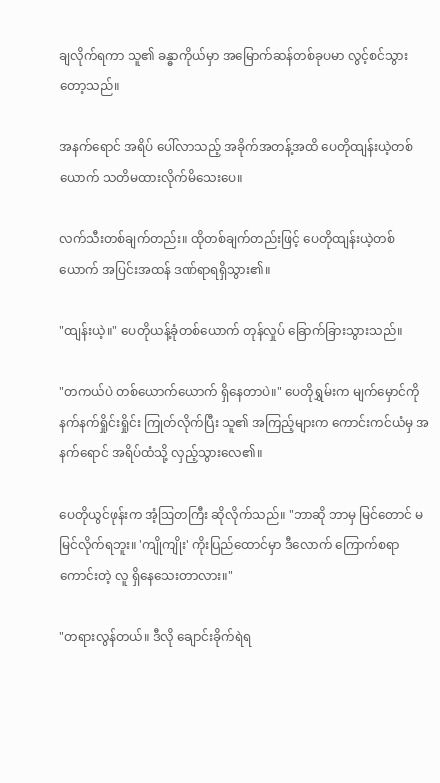ချလိုက်ရကာ သူ၏ ခန္ဓာကိုယ်မှာ အမြောက်ဆန်တစ်ခုပမာ လွင့်စင်သွားတော့သည်။

အနက်ရောင် အရိပ် ပေါ်လာသည့် အခိုက်အတန့်အထိ ပေတိုထျန်းယဲ့တစ်ယောက် သတိမထားလိုက်မိသေးပေ။

လက်သီးတစ်ချက်တည်း။ ထိုတစ်ချက်တည်းဖြင့် ပေတိုထျန်းယဲ့တစ်ယောက် အပြင်းအထန် ဒဏ်ရာရရှိသွား၏။

"ထျန်းယဲ့။" ပေတိုယန့်ခုံတစ်ယောက် တုန်လှုပ် ခြောက်ခြားသွားသည်။

"တကယ်ပဲ တစ်ယောက်ယောက် ရှိနေတာပဲ။" ပေတိုရွှမ်းက မျက်မှောင်ကို နက်နက်ရှိုင်းရှိုင်း ကြုတ်လိုက်ပြီး သူ၏ အကြည့်များက ကောင်းကင်ယံမှ အနက်ရောင် အရိပ်ထံသို့ လှည့်သွားလေ၏။

ပေတိုယွင်ဖုန်းက အံ့ဩတကြီး ဆိုလိုက်သည်။ "ဘာဆို ဘာမှ မြင်တောင် မမြင်လိုက်ရဘူး။ 'ကျိုကျိုး' ကိုးပြည်ထောင်မှာ ဒီလောက် ကြောက်စရာကောင်းတဲ့ လူ ရှိနေသေးတာလား။"

"တရားလွန်တယ်။ ဒီလို ချောင်းခိုက်ရဲရ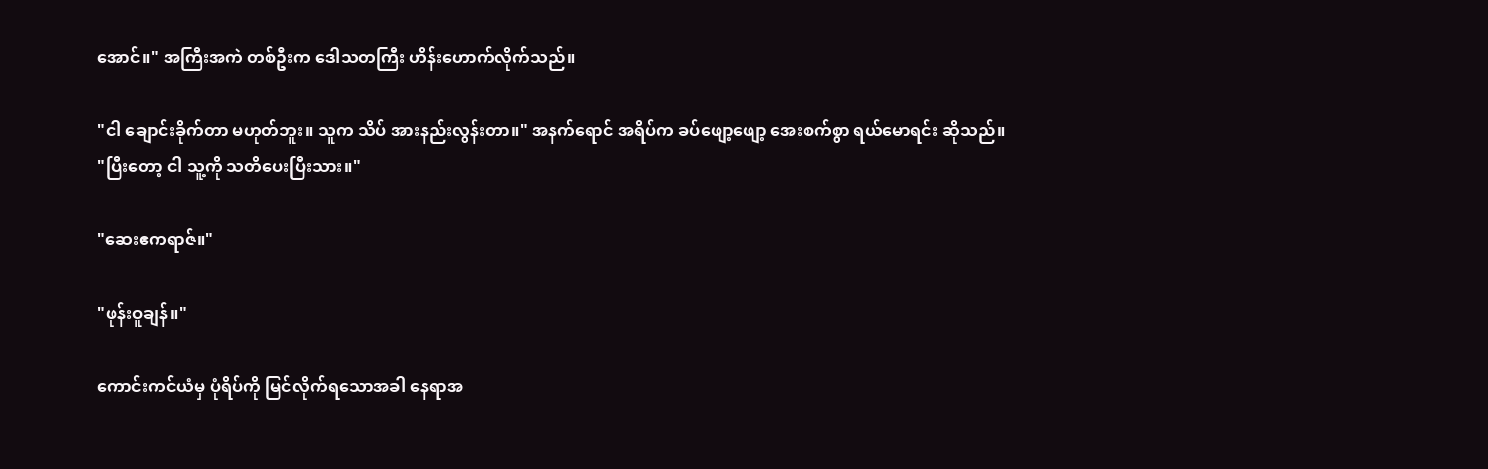အောင်။" အကြီးအကဲ တစ်ဦးက ဒေါသတကြီး ဟိန်းဟောက်လိုက်သည်။

"ငါ ချောင်းခိုက်တာ မဟုတ်ဘူး။ သူက သိပ် အားနည်းလွန်းတာ။" အနက်ရောင် အရိပ်က ခပ်ဖျော့ဖျော့ အေးစက်စွာ ရယ်မောရင်း ဆိုသည်။ "ပြီးတော့ ငါ သူ့ကို သတိပေးပြီးသား။"

"ဆေးဧကရာဇ်။"

"ဖုန်းဝူချန်။"

ကောင်းကင်ယံမှ ပုံရိပ်ကို မြင်လိုက်ရသောအခါ နေရာအ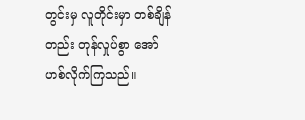တွင်းမှ လူတိုင်းမှာ တစ်ချိန်တည်း တုန်လှုပ်စွာ အော်ဟစ်လိုက်ကြသည်။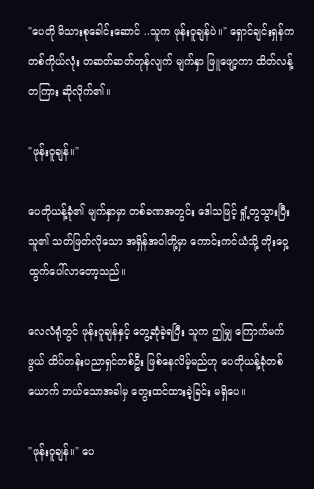"ပေတို မိသားစုခေါင်းဆောင် ..သူက ဖုန်းဝူချန်ပဲ။" ရှောင်ချင်းရှန်က တစ်ကိုယ်လုံး တဆတ်ဆတ်တုန်လျက် မျက်နှာ ဖြူဖျော့ကာ ထိတ်လန့်တကြား ဆိုလိုက်၏။

"ဖုန်းဝူချန်။"

ပေတိုယန့်ခုံ၏ မျက်နှာမှာ တစ်ခဏအတွင်း ဒေါသဖြင့် ရှုံ့တွသွားပြီး သူ၏ သတ်ဖြတ်လိုသော အရှိန်အဝါတို့မှာ ကောင်းကင်ယံသို့ တိုးဝှေ့ ထွက်ပေါ်လာတော့သည်။

လေလံရုံတွင် ဖုန်းဝူချန်နှင့် တွေ့ဆုံခဲ့ရပြီး သူက ဤမျှ ကြောက်မက်ဖွယ် ထိပ်တန်းပညာရှင်တစ်ဦး ဖြစ်နေလိမ့်မည်ဟု ပေတိုယန့်ခုံတစ်ယောက် ဘယ်သောအခါမှ တွေးထင်ထားခဲ့ခြင်း မရှိပေ။

"ဖုန်းဝူချန်။" ပေ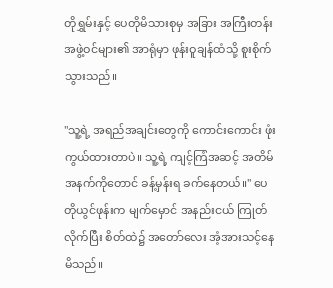တိုရွှမ်းနှင့် ပေတိုမိသားစုမှ အခြား အကြီးတန်း အဖွဲ့ဝင်များ၏ အာရုံမှာ ဖုန်းဝူချန်ထံသို့ စူးစိုက်သွားသည်။

"သူ့ရဲ့ အရည်အချင်းတွေကို ကောင်းကောင်း ဖုံးကွယ်ထားတာပဲ။ သူ့ရဲ့ ကျင့်ကြံအဆင့် အတိမ်အနက်ကိုတောင် ခန့်မှန်းရ ခက်နေတယ်။" ပေတိုယွင်ဖုန်းက မျက်မှောင် အနည်းငယ် ကြုတ်လိုက်ပြီး စိတ်ထဲ၌ အတော်လေး အံ့အားသင့်နေမိသည်။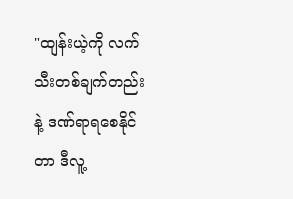"ထျန်းယဲ့ကို လက်သီးတစ်ချက်တည်းနဲ့ ဒဏ်ရာရစေနိုင်တာ ဒီလူ့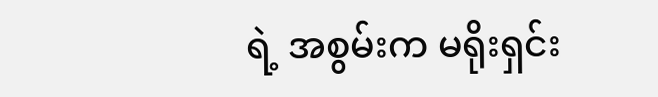ရဲ့ အစွမ်းက မရိုးရှင်း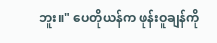ဘူး။" ပေတိုယန်က ဖုန်းဝူချန်ကို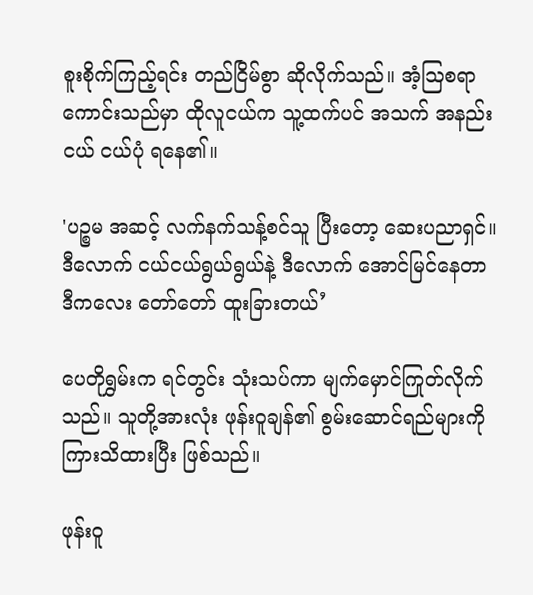စူးစိုက်ကြည့်ရင်း တည်ငြိမ်စွာ ဆိုလိုက်သည်။ အံ့ဩစရာ ကောင်းသည်မှာ ထိုလူငယ်က သူ့ထက်ပင် အသက် အနည်းငယ် ငယ်ပုံ ရနေ၏။

'ပဉ္စမ အဆင့် လက်နက်သန့်စင်သူ ပြီးတော့ ဆေးပညာရှင်။ ဒီလောက် ငယ်ငယ်ရွယ်ရွယ်နဲ့ ဒီလောက် အောင်မြင်နေတာ ဒီကလေး တော်တော် ထူးခြားတယ်’

ပေတိုရွှမ်းက ရင်တွင်း သုံးသပ်ကာ မျက်မှောင်ကြုတ်လိုက်သည်။ သူတို့အားလုံး ဖုန်းဝူချန်၏ စွမ်းဆောင်ရည်များကို ကြားသိထားပြီး ဖြစ်သည်။

ဖုန်းဝူ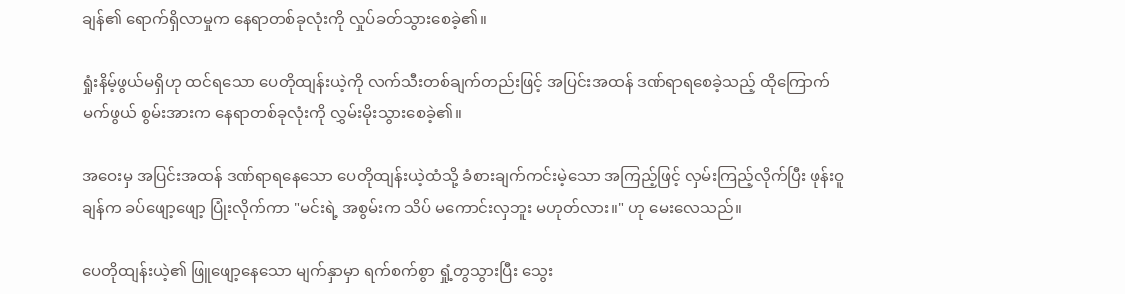ချန်၏ ရောက်ရှိလာမှုက နေရာတစ်ခုလုံးကို လှုပ်ခတ်သွားစေခဲ့၏။

ရှုံးနိမ့်ဖွယ်မရှိဟု ထင်ရသော ပေတိုထျန်းယဲ့ကို လက်သီးတစ်ချက်တည်းဖြင့် အပြင်းအထန် ဒဏ်ရာရစေခဲ့သည့် ထိုကြောက်မက်ဖွယ် စွမ်းအားက နေရာတစ်ခုလုံးကို လွှမ်းမိုးသွားစေခဲ့၏။

အဝေးမှ အပြင်းအထန် ဒဏ်ရာရနေသော ပေတိုထျန်းယဲ့ထံသို့ ခံစားချက်ကင်းမဲ့သော အကြည့်ဖြင့် လှမ်းကြည့်လိုက်ပြီး ဖုန်းဝူချန်က ခပ်ဖျော့ဖျော့ ပြုံးလိုက်ကာ "မင်းရဲ့ အစွမ်းက သိပ် မကောင်းလှဘူး မဟုတ်လား။" ဟု မေးလေသည်။

ပေတိုထျန်းယဲ့၏ ဖြူဖျော့နေသော မျက်နှာမှာ ရက်စက်စွာ ရှုံ့တွသွားပြီး သွေး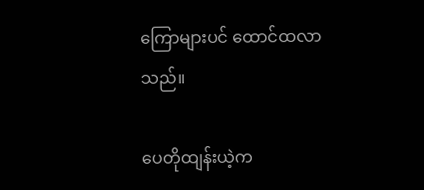ကြောများပင် ထောင်ထလာသည်။

ပေတိုထျန်းယဲ့က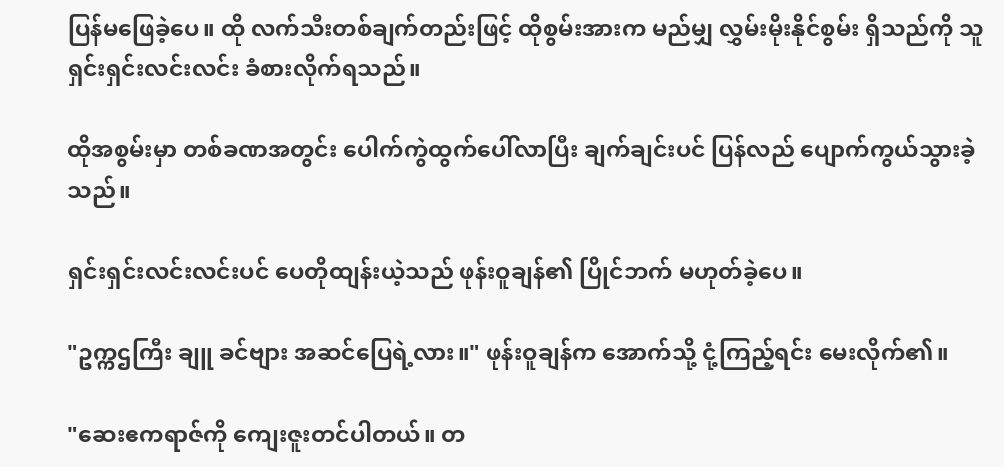ပြန်မဖြေခဲ့ပေ။ ထို လက်သီးတစ်ချက်တည်းဖြင့် ထိုစွမ်းအားက မည်မျှ လွှမ်းမိုးနိုင်စွမ်း ရှိသည်ကို သူ ရှင်းရှင်းလင်းလင်း ခံစားလိုက်ရသည်။

ထိုအစွမ်းမှာ တစ်ခဏအတွင်း ပေါက်ကွဲထွက်ပေါ်လာပြီး ချက်ချင်းပင် ပြန်လည် ပျောက်ကွယ်သွားခဲ့သည်။

ရှင်းရှင်းလင်းလင်းပင် ပေတိုထျန်းယဲ့သည် ဖုန်းဝူချန်၏ ပြိုင်ဘက် မဟုတ်ခဲ့ပေ။

"ဥက္ကဌကြီး ချူ ခင်ဗျား အဆင်ပြေရဲ့လား။" ဖုန်းဝူချန်က အောက်သို့ ငုံ့ကြည့်ရင်း မေးလိုက်၏။

"ဆေးဧကရာဇ်ကို ကျေးဇူးတင်ပါတယ်။ တ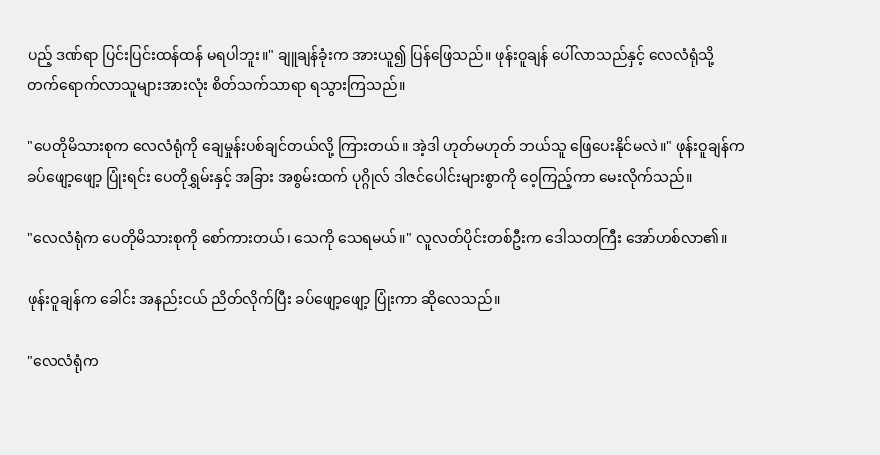ပည့် ဒဏ်ရာ ပြင်းပြင်းထန်ထန် မရပါဘူး။" ချူချန်ခုံးက အားယူ၍ ပြန်ဖြေသည်။ ဖုန်းဝူချန် ပေါ်လာသည်နှင့် လေလံရုံသို့ တက်ရောက်လာသူများအားလုံး စိတ်သက်သာရာ ရသွားကြသည်။

"ပေတိုမိသားစုက လေလံရုံကို ချေမှုန်းပစ်ချင်တယ်လို့ ကြားတယ်။ အဲ့ဒါ ဟုတ်မဟုတ် ဘယ်သူ ဖြေပေးနိုင်မလဲ။" ဖုန်းဝူချန်က ခပ်ဖျော့ဖျော့ ပြုံးရင်း ပေတိုရွှမ်းနှင့် အခြား အစွမ်းထက် ပုဂ္ဂိုလ် ဒါဇင်ပေါင်းများစွာကို ဝေ့ကြည့်ကာ မေးလိုက်သည်။

"လေလံရုံက ပေတိုမိသားစုကို စော်ကားတယ်၊ သေကို သေရမယ်။" လူလတ်ပိုင်းတစ်ဦးက ဒေါသတကြီး အော်ဟစ်လာ၏။

ဖုန်းဝူချန်က ခေါင်း အနည်းငယ် ညိတ်လိုက်ပြီး ခပ်ဖျော့ဖျော့ ပြုံးကာ ဆိုလေသည်။

"လေလံရုံက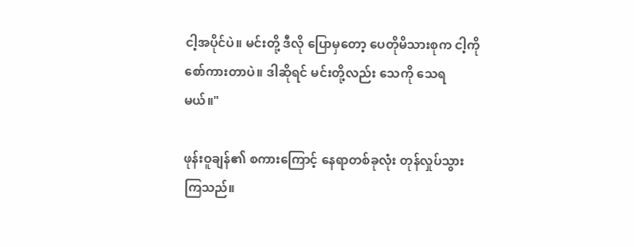ငါ့အပိုင်ပဲ။ မင်းတို့ ဒီလို ပြောမှတော့ ပေတိုမိသားစုက ငါ့ကို စော်ကားတာပဲ။ ဒါဆိုရင် မင်းတို့လည်း သေကို သေရမယ်။"

ဖုန်းဝူချန်၏ စကားကြောင့် နေရာတစ်ခုလုံး တုန်လှုပ်သွားကြသည်။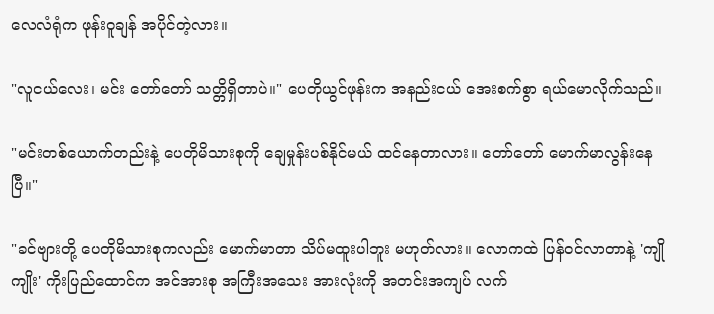လေလံရုံက ဖုန်းဝူချန် အပိုင်တဲ့လား။

"လူငယ်လေး၊ မင်း တော်တော် သတ္တိရှိတာပဲ။" ပေတိုယွင်ဖုန်းက အနည်းငယ် အေးစက်စွာ ရယ်မောလိုက်သည်။

"မင်းတစ်ယောက်တည်းနဲ့ ပေတိုမိသားစုကို ချေမှုန်းပစ်နိုင်မယ် ထင်နေတာလား။ တော်တော် မောက်မာလွန်းနေပြီ။"

"ခင်ဗျားတို့ ပေတိုမိသားစုကလည်း မောက်မာတာ သိပ်မထူးပါဘူး မဟုတ်လား။ လောကထဲ ပြန်ဝင်လာတာနဲ့ 'ကျိုကျိုး' ကိုးပြည်ထောင်က အင်အားစု အကြီးအသေး အားလုံးကို အတင်းအကျပ် လက်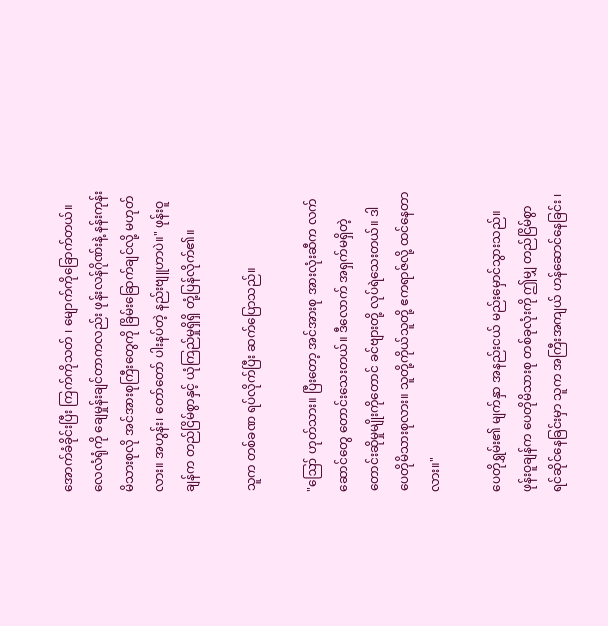အောက်ခံခိုင်းပြီး ကြက်ကိုသတ် ၊ မျောက်ကိုခြောက်တယ်။ လေလံရုံကို ချေမှုန်းချင်တာကလည်း ဖုန်းလန်ဂိုဏ်းနဲ့ နန်းကုန်းမိသားစုလို အင်အားစုကြီးတွေကို ခြိမ်းခြောက်ချင်လို့ မဟုတ်လား။ အဟွန်း၊ တော်တော် ပါးနပ်တဲ့ နည်းဗျူဟာပဲ။" ဖုန်းဝူချန်က တည်ငြိမ်စွာနှင့် ယုံကြည်မှုရှိရှိ တုံ့ပြန်လိုက်၏။

သူက တစ်ခဏ ရပ်လိုက်ပြီး ဆက်ပြောသည်။

"ဪ ဟုတ်သား။ ပြီးတော့ အင်အားစု အားလုံးဆီက လက်ဆောင်တွေ တောင်းသေးတယ်။ ဒီလောက် အရှက်မရှိတဲ့ တောင်းဆိုမှုမျိုးကိုတောင် ခင်ဗျားတို့ လုပ်ရဲသေးတယ်။ ဒါ ပေတိုမိသားစုလား။ သူတို့ကိုယ်သူတို့ ဧကရာဇ်လို့ ထင်နေတာလား။"

ပေတိုရွှမ်း၏ မျက်နှာ အနည်းငယ် မည်းမှောင်သွားသည်။ ဖုန်းဝူချန်က ပေတိုမိသားစု တစ်ခုလုံးကို ဤမျှ တည်ငြိမ်စွာ ရင်ဆိုင်နေခြင်းမှာ သူက အကြီးအကျယ် ဟန်ဆောင်နေခြင်း ၊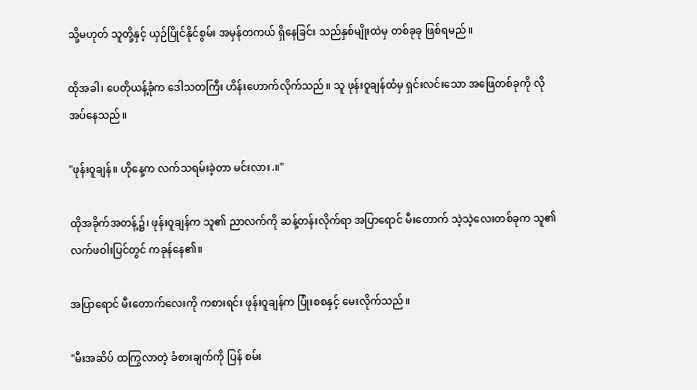သို့မဟုတ် သူတို့နှင့် ယှဉ်ပြိုင်နိုင်စွမ်း အမှန်တကယ် ရှိနေခြင်း သည်နှစ်မျိုးထဲမှ တစ်ခုခု ဖြစ်ရမည်။

ထိုအခါ၊ ပေတိုယန့်ခုံက ဒေါသတကြီး ဟိန်းဟောက်လိုက်သည်။ သူ ဖုန်းဝူချန်ထံမှ ရှင်းလင်းသော အဖြေတစ်ခုကို လိုအပ်နေသည်။

"ဖုန်းဝူချန်။ ဟိုနေ့က လက်သရမ်းခဲ့တာ မင်းလား.။"

ထိုအခိုက်အတန့်၌၊ ဖုန်းဝူချန်က သူ၏ ညာလက်ကို ဆန့်တန်းလိုက်ရာ အပြာရောင် မီးတောက် သဲ့သဲ့လေးတစ်ခုက သူ၏ လက်ဖဝါးပြင်တွင် ကခုန်နေ၏။

အပြာရောင် မီးတောက်လေးကို ကစားရင်း ဖုန်းဝူချန်က ပြုံးစစနှင့် မေးလိုက်သည်။

"မီးအဆိပ် ထကြွလာတဲ့ ခံစားချက်ကို ပြန် စမ်း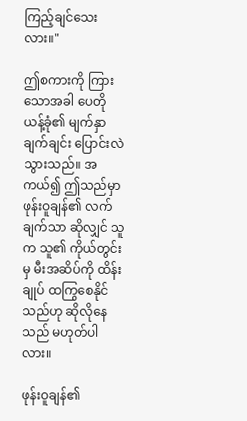ကြည့်ချင်သေးလား။"

ဤစကားကို ကြားသောအခါ ပေတိုယန့်ခုံ၏ မျက်နှာ ချက်ချင်း ပြောင်းလဲသွားသည်။ အကယ်၍ ဤသည်မှာ ဖုန်းဝူချန်၏ လက်ချက်သာ ဆိုလျှင် သူက သူ၏ ကိုယ်တွင်းမှ မီးအဆိပ်ကို ထိန်းချုပ် ထကြွစေနိုင်သည်ဟု ဆိုလိုနေသည် မဟုတ်ပါလား။

ဖုန်းဝူချန်၏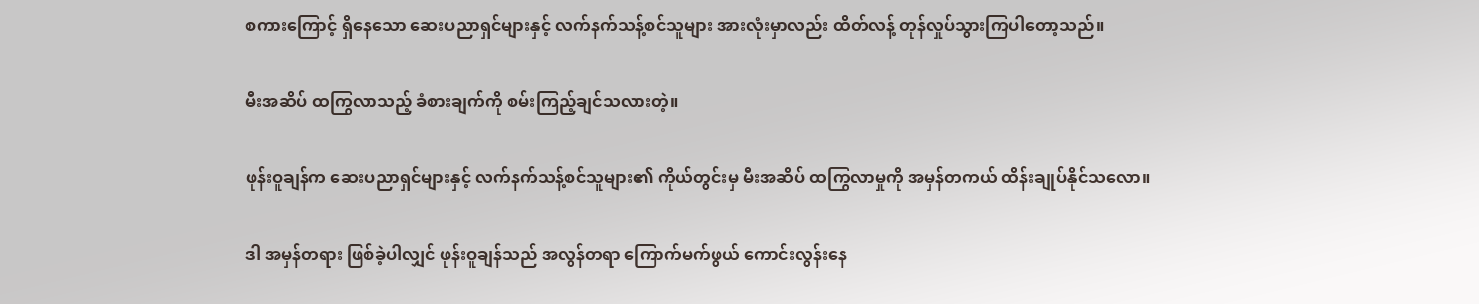စကားကြောင့် ရှိနေသော ဆေးပညာရှင်များနှင့် လက်နက်သန့်စင်သူများ အားလုံးမှာလည်း ထိတ်လန့် တုန်လှုပ်သွားကြပါတော့သည်။

မီးအဆိပ် ထကြွလာသည့် ခံစားချက်ကို စမ်းကြည့်ချင်သလားတဲ့။

ဖုန်းဝူချန်က ဆေးပညာရှင်များနှင့် လက်နက်သန့်စင်သူများ၏ ကိုယ်တွင်းမှ မီးအဆိပ် ထကြွလာမှုကို အမှန်တကယ် ထိန်းချုပ်နိုင်သလော။

ဒါ အမှန်တရား ဖြစ်ခဲ့ပါလျှင် ဖုန်းဝူချန်သည် အလွန်တရာ ကြောက်မက်ဖွယ် ကောင်းလွန်းနေ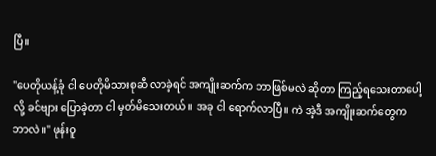ပြီ။

"ပေတိုယန့်ခုံ ငါ ပေတိုမိသားစုဆီ လာခဲ့ရင် အကျိုးဆက်က ဘာဖြစ်မလဲ ဆိုတာ ကြည့်ရသေးတာပေါ့လို့ ခင်ဗျား ပြောခဲ့တာ ငါ မှတ်မိသေးတယ်။ အခု ငါ ရောက်လာပြီ။ ကဲ အဲ့ဒီ အကျိုးဆက်တွေက ဘာလဲ။" ဖုန်းဝူ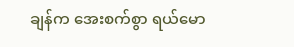ချန်က အေးစက်စွာ ရယ်မော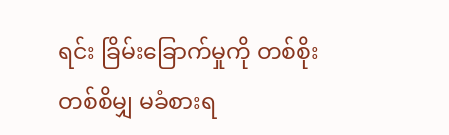ရင်း ခြိမ်းခြောက်မှုကို တစ်စိုးတစ်စိမျှ မခံစားရ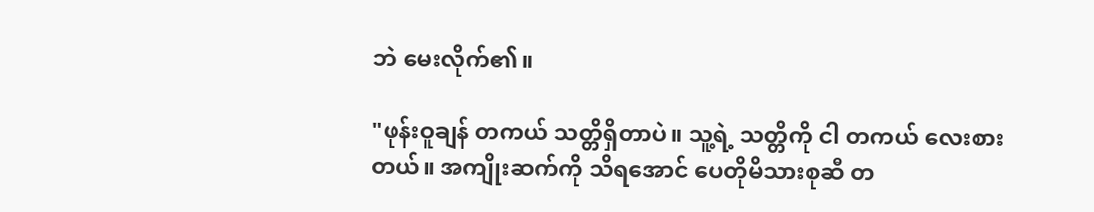ဘဲ မေးလိုက်၏။

"ဖုန်းဝူချန် တကယ် သတ္တိရှိတာပဲ။ သူ့ရဲ့ သတ္တိကို ငါ တကယ် လေးစားတယ်။ အကျိုးဆက်ကို သိရအောင် ပေတိုမိသားစုဆီ တ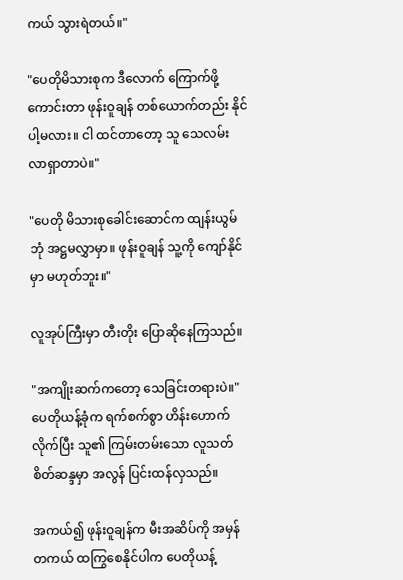ကယ် သွားရဲတယ်။"

"ပေတိုမိသားစုက ဒီလောက် ကြောက်ဖို့ကောင်းတာ ဖုန်းဝူချန် တစ်ယောက်တည်း နိုင်ပါ့မလား။ ငါ ထင်တာတော့ သူ သေလမ်း လာရှာတာပဲ။"

"ပေတို မိသားစုခေါင်းဆောင်က ထျန်းယွမ်ဘုံ အဋ္ဌမလွှာမှာ။ ဖုန်းဝူချန် သူ့ကို ကျော်နိုင်မှာ မဟုတ်ဘူး။"

လူအုပ်ကြီးမှာ တီးတိုး ပြောဆိုနေကြသည်။

"အကျိုးဆက်ကတော့ သေခြင်းတရားပဲ။" ပေတိုယန့်ခုံက ရက်စက်စွာ ဟိန်းဟောက်လိုက်ပြီး သူ၏ ကြမ်းတမ်းသော လူသတ်စိတ်ဆန္ဒမှာ အလွန် ပြင်းထန်လှသည်။

အကယ်၍ ဖုန်းဝူချန်က မီးအဆိပ်ကို အမှန်တကယ် ထကြွစေနိုင်ပါက ပေတိုယန့်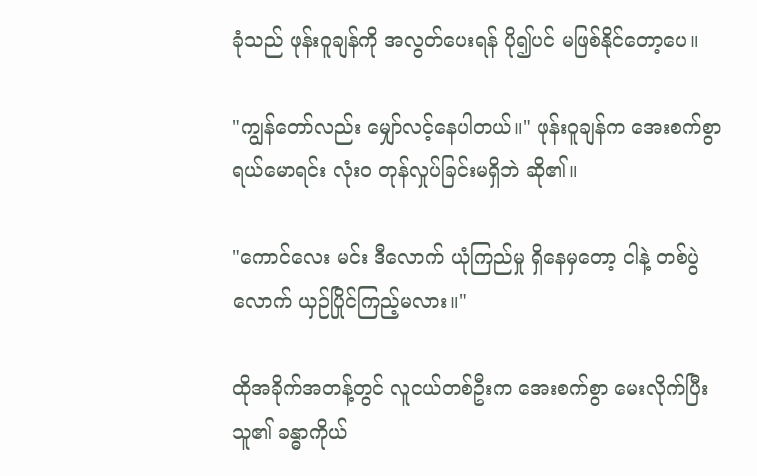ခုံသည် ဖုန်းဝူချန်ကို အလွတ်ပေးရန် ပို၍ပင် မဖြစ်နိုင်တော့ပေ။

"ကျွန်တော်လည်း မျှော်လင့်နေပါတယ်။" ဖုန်းဝူချန်က အေးစက်စွာ ရယ်မောရင်း လုံးဝ တုန်လှုပ်ခြင်းမရှိဘဲ ဆို၏။

"ကောင်လေး မင်း ဒီလောက် ယုံကြည်မှု ရှိနေမှတော့ ငါနဲ့ တစ်ပွဲလောက် ယှဉ်ပြိုင်ကြည့်မလား။"

ထိုအခိုက်အတန့်တွင် လူငယ်တစ်ဦးက အေးစက်စွာ မေးလိုက်ပြီး သူ၏ ခန္ဓာကိုယ်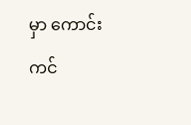မှာ ကောင်းကင်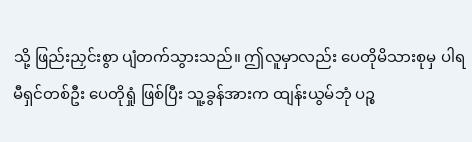သို့ ဖြည်းညှင်းစွာ ပျံတက်သွားသည်။ ဤလူမှာလည်း ပေတိုမိသားစုမှ ပါရမီရှင်တစ်ဦး ပေတိုရှုံ ဖြစ်ပြီး သူ့ခွန်အားက ထျန်းယွမ်ဘုံ ပဉ္စ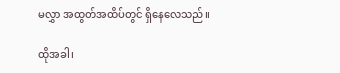မလွှာ အထွတ်အထိပ်တွင် ရှိနေလေသည်။

ထိုအခါ၊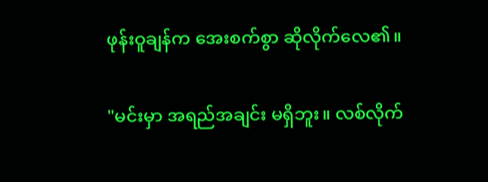ဖုန်းဝူချန်က အေးစက်စွာ ဆိုလိုက်လေ၏။

"မင်းမှာ အရည်အချင်း မရှိဘူး။ လစ်လိုက်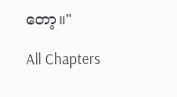တော့။"

All Chapters